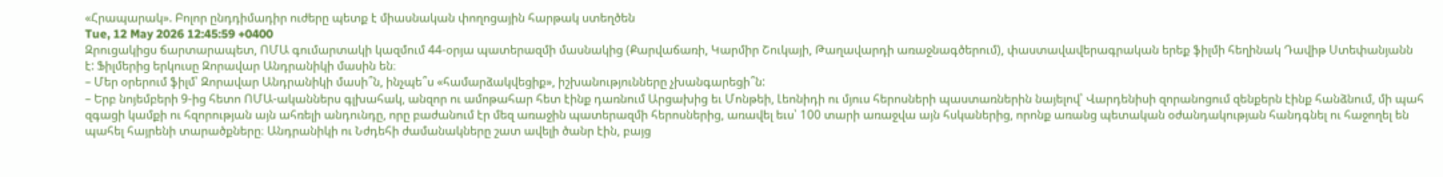«Հրապարակ». Բոլոր ընդդիմադիր ուժերը պետք է միասնական փողոցային հարթակ ստեղծեն
Tue, 12 May 2026 12:45:59 +0400
Զրուցակիցս ճարտարապետ, ՈՄԱ գումարտակի կազմում 44-օրյա պատերազմի մասնակից (Քարվաճառի, Կարմիր Շուկայի, Թաղավարդի առաջնագծերում), փաստավավերագրական երեք ֆիլմի հեղինակ Դավիթ Ստեփանյանն է: Ֆիլմերից երկուսը Զորավար Անդրանիկի մասին են։
– Մեր օրերում ֆիլմ՝ Զորավար Անդրանիկի մասի՞ն, ինչպե՞ս «համարձակվեցիք», իշխանությունները չխանգարեցի՞ն:
– Երբ նոյեմբերի 9-ից հետո ՈՄԱ-ականներս գլխահակ, անզոր ու ամոթահար հետ էինք դառնում Արցախից եւ Մոնթեի, Լեոնիդի ու մյուս հերոսների պաստառներին նայելով՝ Վարդենիսի զորանոցում զենքերն էինք հանձնում, մի պահ զգացի կամքի ու հզորության այն ահռելի անդունդը, որը բաժանում էր մեզ առաջին պատերազմի հերոսներից, առավել եւս՝ 100 տարի առաջվա այն հսկաներից, որոնք առանց պետական օժանդակության հանդգնել ու հաջողել են պահել հայրենի տարածքները։ Անդրանիկի ու Նժդեհի ժամանակները շատ ավելի ծանր էին, բայց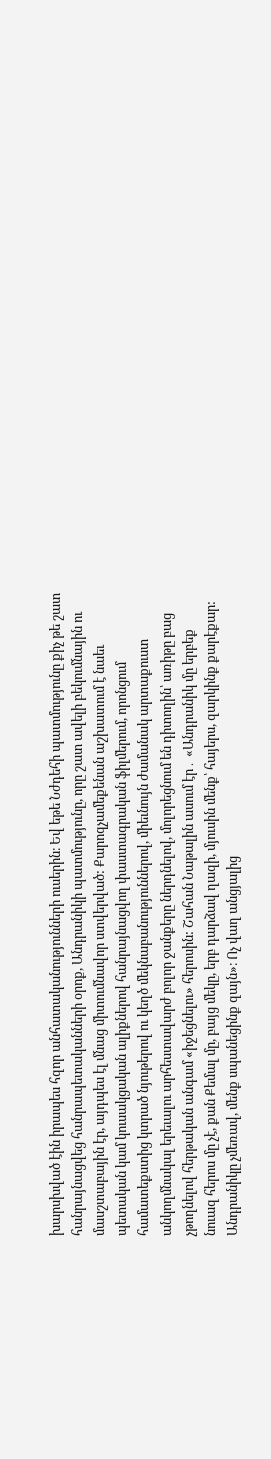խարսխված էին իրապես հզոր անհատականությունների ուսերին։ Եվ եթե Նժդեհի պատմությունը քիչ թե շատ հանրայնացվեց հանրապետականների օրոք, Անդրանիկի պատմությունը, որը շատ ավելի բեկումնային ու մասշտաբային էր, այդպես էլ մնաց միտումնավոր ստվերված: Քարոզչամեքենան աշխատում է նաեւ պետական կամ կուսակցական ալիքներով հանրայնացվող փաստագրական ֆիլմերում, որոնցում համատեքստից կտրած նյութերով ու կեղծ մեկնաբանություններով, միեւնույն ժամանակ արտաքուստ անկողմնակալ երեւալու արհեստավարժ բոլոր ջանքերը ներդնելով, մոլորեցնում են դիտողին՝ առիթը բաց չթողնելով հերթական անգամ «իջեցնելու» հերոսին: Շահան Նաթալին ասում էր․ «Անդրանիկ մը երբեք նուազ հերոս մը չէ, քան Քեմալ մը, բայց մեկը, երբ դարձավ ղազի, մյուսին մենք՝ հայերս, զարկինք քարէքար: Անդրանիկը չմեռավ, մենք սպանեցինք զայն»։ Ոչ վաղ անցյալից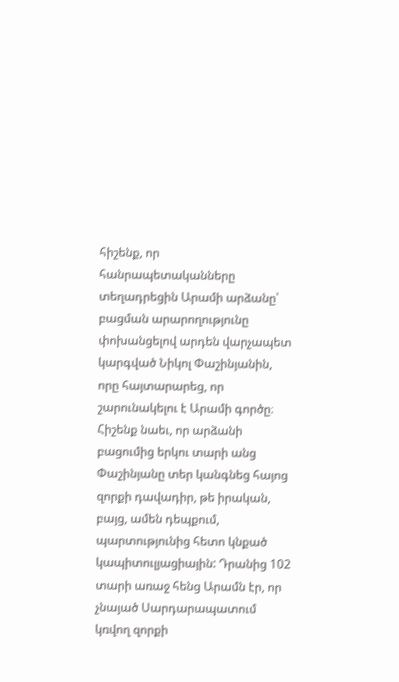հիշենք, որ հանրապետականները տեղադրեցին Արամի արձանը՝ բացման արարողությունը փոխանցելով արդեն վարչապետ կարգված Նիկոլ Փաշինյանին, որը հայտարարեց, որ շարունակելու է Արամի գործը։ Հիշենք նաեւ, որ արձանի բացումից երկու տարի անց Փաշինյանը տեր կանգնեց հայոց զորքի դավադիր, թե իրական, բայց, ամեն դեպքում, պարտությունից հետո կնքած կապիտուլյացիային: Դրանից 102 տարի առաջ հենց Արամն էր, որ չնայած Սարդարապատում կռվող զորքի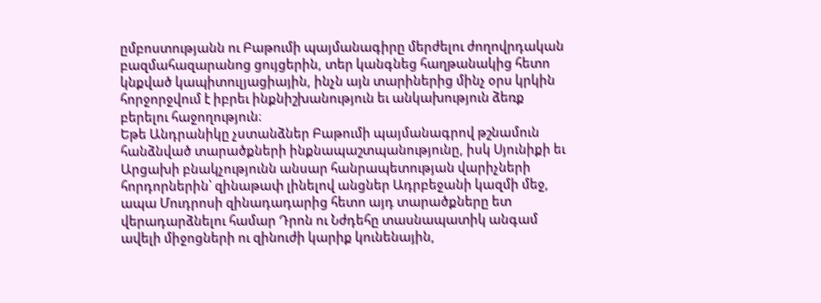ըմբոստությանն ու Բաթումի պայմանագիրը մերժելու ժողովրդական բազմահազարանոց ցույցերին, տեր կանգնեց հաղթանակից հետո կնքված կապիտուլյացիային, ինչն այն տարիներից մինչ օրս կրկին հորջորջվում է իբրեւ ինքնիշխանություն եւ անկախություն ձեռք բերելու հաջողություն։
Եթե Անդրանիկը չստանձներ Բաթումի պայմանագրով թշնամուն հանձնված տարածքների ինքնապաշտպանությունը, իսկ Սյունիքի եւ Արցախի բնակչությունն անսար հանրապետության վարիչների հորդորներին՝ զինաթափ լինելով անցներ Ադրբեջանի կազմի մեջ, ապա Մուդրոսի զինադադարից հետո այդ տարածքները ետ վերադարձնելու համար Դրոն ու Նժդեհը տասնապատիկ անգամ ավելի միջոցների ու զինուժի կարիք կունենային,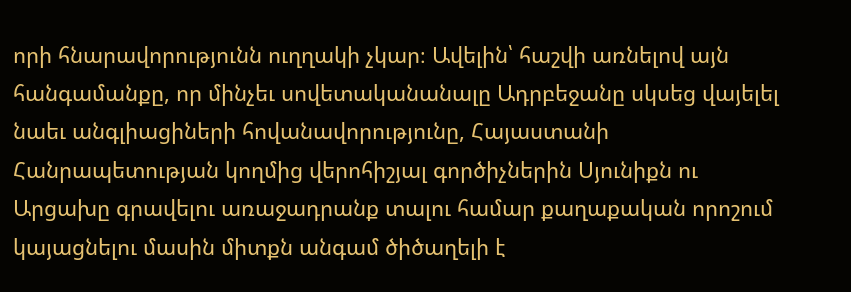որի հնարավորությունն ուղղակի չկար։ Ավելին՝ հաշվի առնելով այն հանգամանքը, որ մինչեւ սովետականանալը Ադրբեջանը սկսեց վայելել նաեւ անգլիացիների հովանավորությունը, Հայաստանի Հանրապետության կողմից վերոհիշյալ գործիչներին Սյունիքն ու Արցախը գրավելու առաջադրանք տալու համար քաղաքական որոշում կայացնելու մասին միտքն անգամ ծիծաղելի է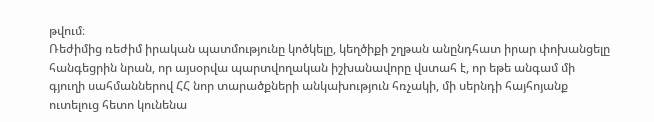թվում։
Ռեժիմից ռեժիմ իրական պատմությունը կոծկելը, կեղծիքի շղթան անընդհատ իրար փոխանցելը հանգեցրին նրան, որ այսօրվա պարտվողական իշխանավորը վստահ է, որ եթե անգամ մի գյուղի սահմաններով ՀՀ նոր տարածքների անկախություն հռչակի, մի սերնդի հայհոյանք ուտելուց հետո կունենա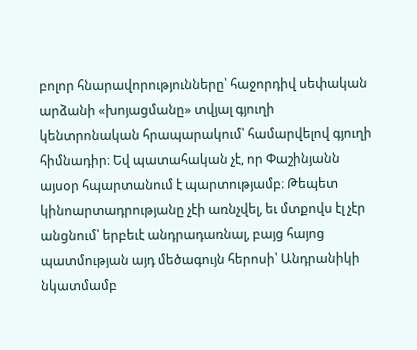բոլոր հնարավորությունները՝ հաջորդիվ սեփական արձանի «խոյացմանը» տվյալ գյուղի կենտրոնական հրապարակում՝ համարվելով գյուղի հիմնադիր։ Եվ պատահական չէ, որ Փաշինյանն այսօր հպարտանում է պարտությամբ։ Թեպետ կինոարտադրությանը չէի առնչվել, եւ մտքովս էլ չէր անցնում՝ երբեւէ անդրադառնալ, բայց հայոց պատմության այդ մեծագույն հերոսի՝ Անդրանիկի նկատմամբ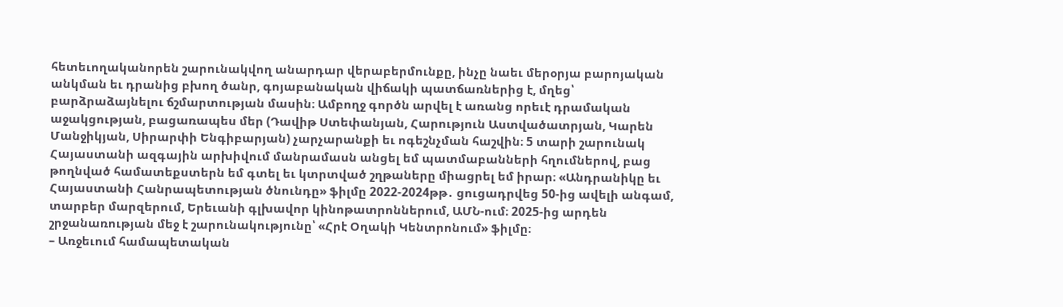հետեւողականորեն շարունակվող անարդար վերաբերմունքը, ինչը նաեւ մերօրյա բարոյական անկման եւ դրանից բխող ծանր, գոյաբանական վիճակի պատճառներից է, մղեց՝ բարձրաձայնելու ճշմարտության մասին։ Ամբողջ գործն արվել է առանց որեւէ դրամական աջակցության, բացառապես մեր (Դավիթ Ստեփանյան, Հարություն Աստվածատրյան, Կարեն Մանջիկյան, Սիրարփի Ենգիբարյան) չարչարանքի եւ ոգեշնչման հաշվին։ 5 տարի շարունակ Հայաստանի ազգային արխիվում մանրամասն անցել եմ պատմաբանների հղումներով, բաց թողնված համատեքստերն եմ գտել եւ կտրտված շղթաները միացրել եմ իրար։ «Անդրանիկը եւ Հայաստանի Հանրապետության ծնունդը» ֆիլմը 2022-2024թթ․ ցուցադրվեց 50-ից ավելի անգամ, տարբեր մարզերում, Երեւանի գլխավոր կինոթատրոններում, ԱՄՆ-ում։ 2025-ից արդեն շրջանառության մեջ է շարունակությունը՝ «Հրէ Օղակի Կենտրոնում» ֆիլմը։
– Առջեւում համապետական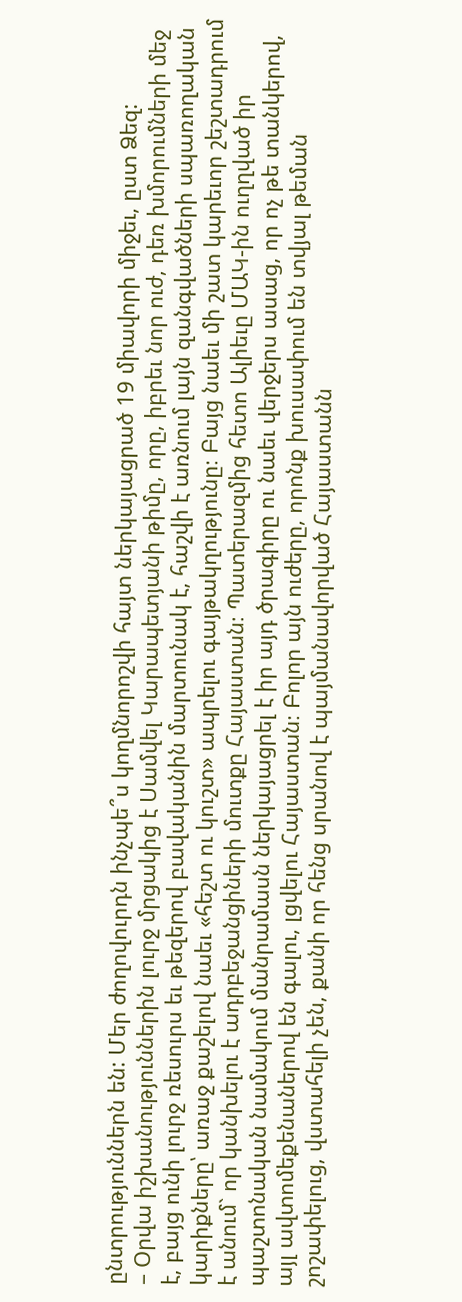ընտրություններն են: Մեր ժողովուրդն ինչպե՞ս կողմնորոշվի հայտ ներկայացրած 19 միավորի միջեւ, ըստ Ձեզ:
– Օրվա իշխանություններին լուրջ մրցակից է Սամվել Կարապետյանի թիմը, որը, իբրեւ նոր ուժ, դեռ խմորումների մեջ է, բայց ունի լուրջ ռեսուրս եւ թեզերով բավականին մարտունակ է, հաշվի է առնում լայն զանգվածների սպառողական կարիքները՝ առաջ քաշելով նաեւ «հեշտ ու կուշտ» ապրելու գայթակղությունը։ Բայց նաեւ մի շատ կարեւոր շեշտադրում է անում` որ կանխելու է ադրբեջանցիների մուտքը Հայաստան։ Պատերազմից հետո Ալիեւը ՄԱԿ-ին ուղղված իր պաշտոնական նամակում մանրամասն ներկայացրել է իր այդ ծրագիրը ու նաեւ վերջերս ասաց, որ ոչ թե տանկերով, այլ ավտոմեքենաներով են գալու, լցվելու Հայաստան։ Բոլոր այն ուժերը, որոնք խուսափում են տվյալ թեման շոշափելուց, վստահելի չեն, քանի որ հենց սրանով է պայմանավորված Հայաստանն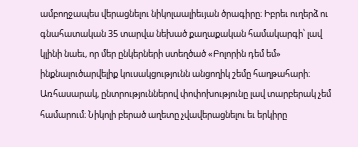ամբողջապես վերացնելու նիկոլաալիեւյան ծրագիրը։ Իբրեւ ուղերձ ու գնահատական 35 տարվա նեխած քաղաքական համակարգի՝ լավ կլինի նաեւ, որ մեր ընկերների ստեղծած «Բոլորին դեմ եմ» ինքնալուծարվելիք կուսակցությունն անցողիկ շեմը հաղթահարի։ Առհասարակ, ընտրություններով փոփոխությունը լավ տարբերակ չեմ համարում։ Նիկոլի բերած աղետը չվավերացնելու եւ երկիրը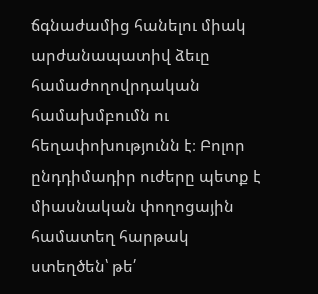ճգնաժամից հանելու միակ արժանապատիվ ձեւը համաժողովրդական համախմբումն ու հեղափոխությունն է։ Բոլոր ընդդիմադիր ուժերը պետք է միասնական փողոցային համատեղ հարթակ ստեղծեն՝ թե՛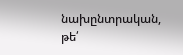նախընտրական, թե՛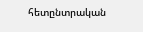հետընտրական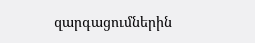զարգացումներին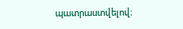պատրաստվելով։